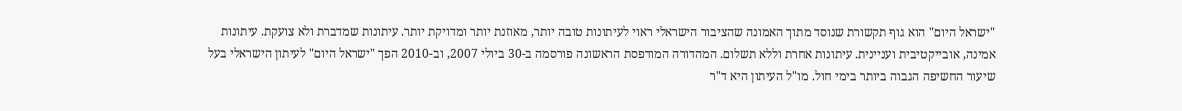"ישראל היום" הוא גוף תקשורת שנוסד מתוך האמונה שהציבור הישראלי ראוי לעיתונות טובה יותר, מאוזנת יותר ומדויקת יותר. עיתונות שמדברת ולא צועקת. עיתונות אמינה, אובייקטיבית ועניינית. עיתונות אחרת וללא תשלום. המהדורה המודפסת הראשונה פורסמה ב-30 ביולי 2007, וב-2010 הפך "ישראל היום" לעיתון הישראלי בעל שיעור החשיפה הגבוה ביותר בימי חול. מו"ל העיתון היא ד"ר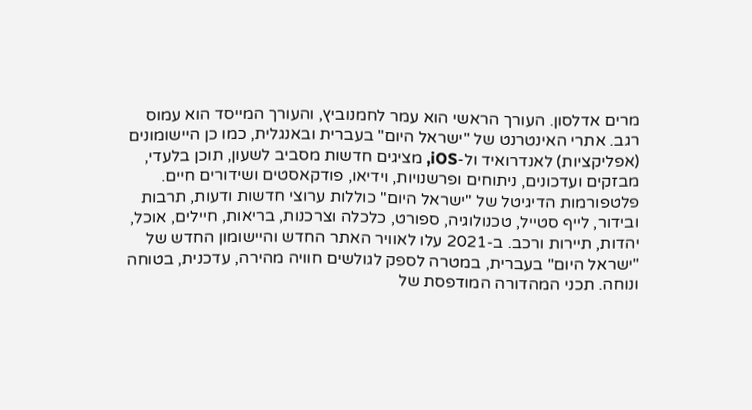מרים אדלסון. העורך הראשי הוא עמר לחמנוביץ, והעורך המייסד הוא עמוס רגב. אתרי האינטרנט של "ישראל היום" בעברית ובאנגלית, כמו כן היישומונים (אפליקציות) לאנדרואיד ול-iOS, מציגים חדשות מסביב לשעון, תוכן בלעדי, מבזקים ועדכונים, ניתוחים ופרשנויות, וידיאו, פודקאסטים ושידורים חיים. פלטפורמות הדיגיטל של "ישראל היום" כוללות ערוצי חדשות ודעות, תרבות ובידור, לייף סטייל, טכנולוגיה, ספורט, כלכלה וצרכנות, בריאות, חיילים, אוכל, יהדות, תיירות ורכב. ב-2021 עלו לאוויר האתר החדש והיישומון החדש של "ישראל היום" בעברית, במטרה לספק לגולשים חוויה מהירה, עדכנית, בטוחה ונוחה. תכני המהדורה המודפסת של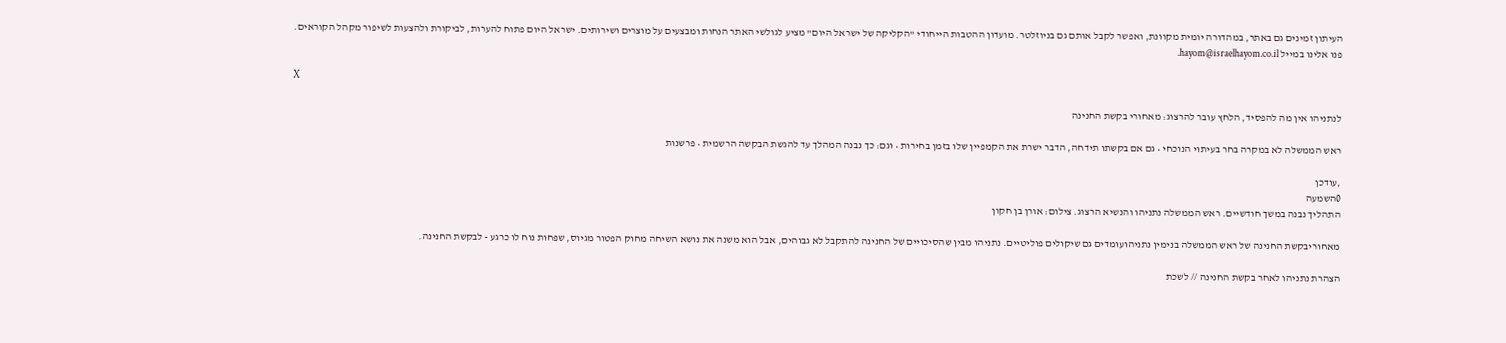העיתון זמינים גם באתר, במהדורה יומית מקוונת, ואפשר לקבל אותם גם בניוזלטר. מועדון ההטבות הייחודי "הקליקה של ישראל היום" מציע לגולשי האתר הנחות ומבצעים על מוצרים ושירותים. ישראל היום פתוח להערות, לביקורת ולהצעות לשיפור מקהל הקוראים. פנו אלינו במייל hayom@israelhayom.co.il.

X

לנתניהו אין מה להפסיד, הלחץ עובר להרצוג: מאחורי בקשת החנינה

ראש הממשלה לא במקרה בחר בעיתוי הנוכחי • גם אם בקשתו תידחה, הדבר ישרת את הקמפיין שלו בזמן בחירות • וגם: כך נבנה המהלך עד להגשת הבקשה הרשמית • פרשנות

,עודכן
0השמעה
התהליך נבנה במשך חודשיים. ראש הממשלה נתניהו והנשיא הרצוג. צילום: אורן בן חקון

מאחוריבקשת החנינה של ראש הממשלה בנימין נתניהועומדים גם שיקולים פוליטיים. נתניהו מבין שהסיכויים של החנינה להתקבל לא גבוהים, אבל הוא משנה את נושא השיחה מחוק הפטור מגיוס, שפחות נוח לו כרגע - לבקשת החנינה.

הצהרת נתניהו לאחר בקשת החנינה // לשכת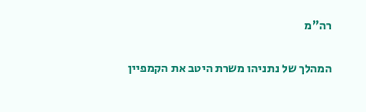רה"מ

המהלך של נתניהו משרת היטב את הקמפיין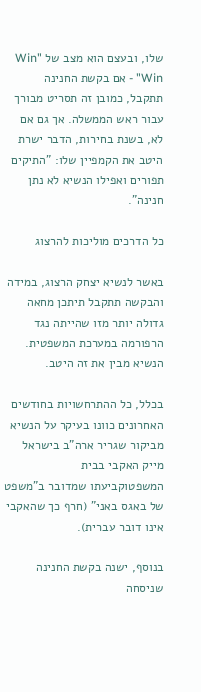שלו, ובעצם הוא מצב של "Win Win" - אם בקשת החנינה תתקבל, כמובן זה תסריט מבורך עבור ראש הממשלה. אך גם אם לא, בשנת בחירות, הדבר ישרת היטב את הקמפיין שלו: "התיקים תפורים ואפילו הנשיא לא נתן חנינה".

כל הדרכים מוליכות להרצוג

באשר לנשיא יצחק הרצוג, במידה והבקשה תתקבל תיתכן מחאה גדולה יותר מזו שהייתה נגד הרפורמה במערכת המשפטית. הנשיא מבין את זה היטב.

בכלל, כל ההתרחשויות בחודשים האחרונים כוונו בעיקר על הנשיא מביקור שגריר ארה"ב בישראל מייק האקבי בבית המשפטוקביעתו שמדובר ב"משפט של באגס באני" (חרף כך שהאקבי אינו דובר עברית).

בנוסף, ישנה בקשת החנינה שניסחה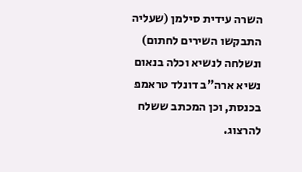השרה עידית סילמן (שעליה התבקשו השירים לחתום) ונשלחה לנשיא וכלה בנאום נשיא ארה"ב דונלד טראמפ בכנסת, וכן המכתב ששלח להרצוג.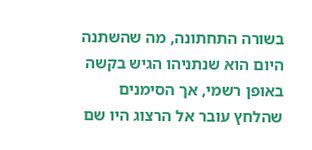בשורה התחתונה, מה שהשתנה היום הוא שנתניהו הגיש בקשה באופן רשמי, אך הסימנים שהלחץ עובר אל הרצוג היו שם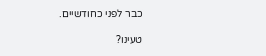כבר לפני כחודשיים.

טעינו?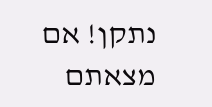נתקן! אם מצאתם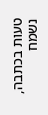טעות בכתבה, נשמח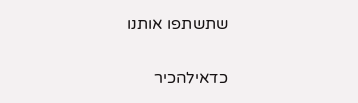שתשתפו אותנו

כדאילהכיר